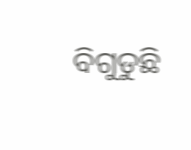ବିଗୁଡୁଛି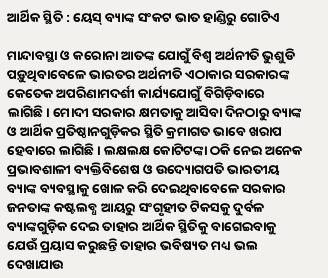ଆର୍ଥିକ ସ୍ଥିତି : ୟେସ୍‌ ବ୍ୟାଙ୍କ ସଂକଟ ଭାତ ହାଣ୍ଡିରୁ ଗୋଟିଏ

ମାନ୍ଦାବସ୍ଥା ଓ କରୋନା ଆତଙ୍କ ଯୋଗୁଁ ବିଶ୍ବ ଅର୍ଥନୀତି ଭୁଶୁଡି ପଡ଼ୁଥିବାବେଳେ ଭାରତର ଅର୍ଥନୀତି ଏଠାକାର ସରକାରଙ୍କ କେତେକ ଅପରିଣାମଦର୍ଶୀ କାର୍ଯ୍ୟଯୋଗୁଁ ବିଗିଡ଼ିବାରେ ଲାଗିଛି। ମୋଦୀ ସରକାର କ୍ଷମତାକୁ ଆସିବା ଦିନଠାରୁ ବ୍ୟାଙ୍କ ଓ ଆର୍ଥିକ ପ୍ରତିଷ୍ଠାନଗୁଡ଼ିକର ସ୍ଥିତି କ୍ରମାଗତ ଭାବେ ଖରାପ ହେବାରେ ଲାଗିଛି। ଲକ୍ଷଲକ୍ଷ କୋଟିଟଙ୍କା ଠକି ନେଇ ଅନେକ ପ୍ରଭାବଶାଳୀ ବ୍ୟକ୍ତିବିଶେଷ ଓ ଉଦ୍ୟୋଗପତି ଭାରତୀୟ ବ୍ୟାଙ୍କ ବ୍ୟବସ୍ଥାକୁ ଖୋଳ କରି ଦେଇଥିବାବେଳେ ସରକାର ଜନତାଙ୍କ କଷ୍ଟଲବ୍ଧ ଆୟରୁ ସଂଗୃହୀତ ଟିକସକୁ ଦୁର୍ବଳ ବ୍ୟାଙ୍କଗୁଡ଼ିକ ଦେଇ ତାହାର ଆର୍ଥିକ ସ୍ଥିତିକୁ ବାଗେଇବାକୁ ଯେଉଁ ପ୍ରୟାସ କରୁଛନ୍ତି ତାହାର ଭବିଷ୍ୟତ ମଧ୍ୟ ଭଲ ଦେଖାଯାଉ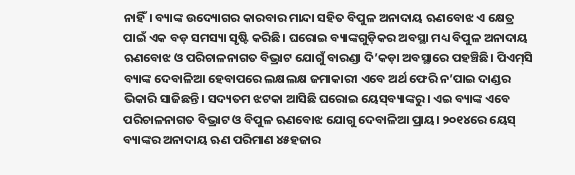ନାହିଁ। ବ୍ୟାଙ୍କ ଉଦ୍ୟୋଗର କାରବାର ମାନ୍ଦା ସହିତ ବିପୁଳ ଅନାଦାୟ ଋଣବୋଝ ଏ କ୍ଷେତ୍ର ପାଇଁ ଏକ ବଡ଼ ସମସ୍ୟା ସୃଷ୍ଟି କରିଛି। ଘରୋଇ ବ୍ୟାଙ୍କଗୁଡ଼ିକର ଅବସ୍ଥା ମଧ୍ୟ ବିପୁଳ ଅନାଦାୟ ଋଣବୋଝ ଓ ପରିଚାଳନାଗତ ବିଭ୍ରାଟ ଯୋଗୁଁ ବାରଣ୍ଡା ଦି’କଡ଼ା ଅବସ୍ଥାରେ ପହଞ୍ଚିଛି। ପିଏମ୍‌ସି ବ୍ୟାଙ୍କ ଦେବାଳିଆ ହେବାପରେ ଲକ୍ଷଲକ୍ଷ ଜମାକାରୀ ଏବେ ଅର୍ଥ ଫେରି ନ’ପାଇ ଦାଣ୍ଡର ଭିକାରି ସାଜିଛନ୍ତି। ସଦ୍ୟତମ ଝଟକା ଆସିଛି ଘରୋଇ ୟେସ୍‌ବ୍ୟାଙ୍କରୁ। ଏଇ ବ୍ୟାଙ୍କ ଏବେ ପରିଚାଳନାଗତ ବିଭ୍ରାଟ ଓ ବିପୁଳ ଋଣବୋଝ ଯୋଗୁ ଦେବାଳିଆ ପ୍ରାୟ। ୨୦୧୪ରେ ୟେସ୍‌ ବ୍ୟାଙ୍କର ଅନାଦାୟ ଋଣ ପରିମାଣ ୪୫ହଜାର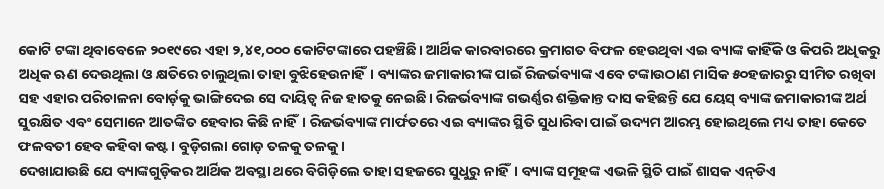କୋଟି ଟଙ୍କା ଥିବାବେଳେ ୨୦୧୯ରେ ଏହା ୨,୪୧,୦୦୦ କୋଟିଟଙ୍କାରେ ପହଞ୍ଚିଛି। ଆର୍ଥିକ କାରବାରରେ କ୍ରମାଗତ ବିଫଳ ହେଉଥିବା ଏଇ ବ୍ୟାଙ୍କ କାହିଁକି ଓ କିପରି ଅଧିକରୁ ଅଧିକ ଋଣ ଦେଉଥିଲା ଓ କ୍ଷତିରେ ଚାଲୁଥିଲା ତାହା ବୁଝିହେଉନାହିଁ। ବ୍ୟାଙ୍କର ଜମାକାରୀଙ୍କ ପାଇଁ ରିଜର୍ଭବ୍ୟାଙ୍କ ଏବେ ଟଙ୍କାଉଠାଣ ମାସିକ ୫୦ହଜାରରୁ ସୀମିତ ରଖିବା ସହ ଏହାର ପରିଚାଳନା ବୋର୍ଡ଼କୁ ଭାଙ୍ଗିଦେଇ ସେ ଦାୟିତ୍ବ ନିଜ ହାତକୁ ନେଇଛି। ରିଜର୍ଭବ୍ୟାଙ୍କ ଗଭର୍ଣ୍ଣର ଶକ୍ତିକାନ୍ତ ଦାସ କହିଛନ୍ତି ଯେ ୟେସ୍‌ ବ୍ୟାଙ୍କ ଜମାକାରୀଙ୍କ ଅର୍ଥ ସୁରକ୍ଷିତ ଏବଂ ସେମାନେ ଆତଙ୍କିତ ହେବାର କିଛି ନାହିଁ। ରିଜର୍ଭବ୍ୟାଙ୍କ ମାର୍ଫତରେ ଏଇ ବ୍ୟାଙ୍କର ସ୍ଥିତି ସୁଧାରିବା ପାଇଁ ଉଦ୍ୟମ ଆରମ୍ଭ ହୋଇଥିଲେ ମଧ୍ୟ ତାହା କେତେ ଫଳବତୀ ହେବ କହିବା କଷ୍ଟ। ବୁଡ଼ିଗଲା ଗୋଡ଼ ତଳକୁ ତଳକୁ।
ଦେଖାଯାଉଛି ଯେ ବ୍ୟାଙ୍କଗୁଡ଼ିକର ଆର୍ଥିକ ଅବସ୍ଥା ଥରେ ବିଗିଡ଼ିଲେ ତାହା ସହଜରେ ସୁଧୁରୁ ନାହିଁ। ବ୍ୟାଙ୍କ ସମୂହଙ୍କ ଏଭଳି ସ୍ଥିତି ପାଇଁ ଶାସକ ଏନ୍‌ଡିଏ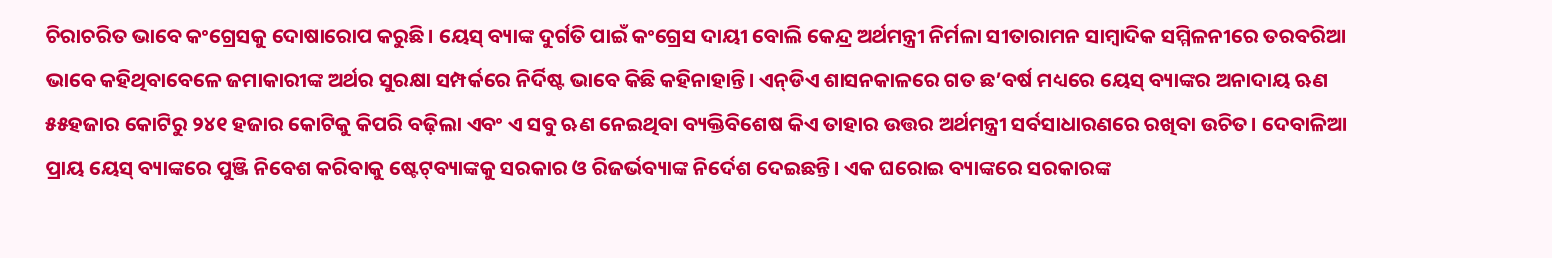ଚିରାଚରିତ ଭାବେ କଂଗ୍ରେସକୁ ଦୋଷାରୋପ କରୁଛି। ୟେସ୍‌ ବ୍ୟାଙ୍କ ଦୁର୍ଗତି ପାଇଁ କଂଗ୍ରେସ ଦାୟୀ ବୋଲି କେନ୍ଦ୍ର ଅର୍ଥମନ୍ତ୍ରୀ ନିର୍ମଳା ସୀତାରାମନ ସାମ୍ବାଦିକ ସମ୍ମିଳନୀରେ ତରବରିଆ ଭାବେ କହିଥିବାବେଳେ ଜମାକାରୀଙ୍କ ଅର୍ଥର ସୁରକ୍ଷା ସମ୍ପର୍କରେ ନିର୍ଦିଷ୍ଟ ଭାବେ କିଛି କହିନାହାନ୍ତି। ଏନ୍‌ଡିଏ ଶାସନକାଳରେ ଗତ ଛ’ବର୍ଷ ମଧ୍ୟରେ ୟେସ୍‌ ବ୍ୟାଙ୍କର ଅନାଦାୟ ଋଣ ୫୫ହଜାର କୋଟିରୁ ୨୪୧ ହଜାର କୋଟିକୁ କିପରି ବଢ଼ିଲା ଏବଂ ଏ ସବୁ ଋଣ ନେଇଥିବା ବ୍ୟକ୍ତିବିଶେଷ କିଏ ତାହାର ଉତ୍ତର ଅର୍ଥମନ୍ତ୍ରୀ ସର୍ବସାଧାରଣରେ ରଖିବା ଉଚିତ। ଦେବାଳିଆ ପ୍ରାୟ ୟେସ୍‌ ବ୍ୟାଙ୍କରେ ପୁଞ୍ଜି ନିବେଶ କରିବାକୁ ଷ୍ଟେଟ୍‌ବ୍ୟାଙ୍କକୁ ସରକାର ଓ ରିଜର୍ଭବ୍ୟାଙ୍କ ନିର୍ଦେଶ ଦେଇଛନ୍ତି। ଏକ ଘରୋଇ ବ୍ୟାଙ୍କରେ ସରକାରଙ୍କ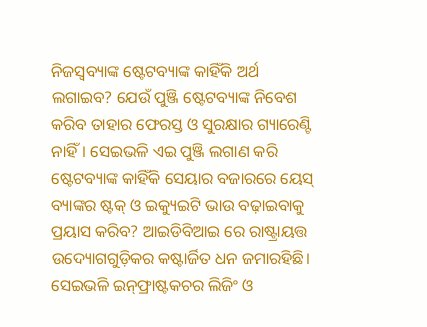ନିଜସ୍ବବ୍ୟାଙ୍କ ଷ୍ଟେଟବ୍ୟାଙ୍କ କାହିଁକି ଅର୍ଥ ଲଗାଇବ? ଯେଉଁ ପୁଞ୍ଜି ଷ୍ଟେଟବ୍ୟାଙ୍କ ନିବେଶ କରିବ ତାହାର ଫେରସ୍ତ ଓ ସୁରକ୍ଷାର ଗ୍ୟାରେଣ୍ଟି ନାହିଁ। ସେଇଭଳି ଏଇ ପୁଞ୍ଜି ଲଗାଣ କରି ଷ୍ଟେଟବ୍ୟାଙ୍କ କାହିଁକି ସେୟାର ବଜାରରେ ୟେସ୍‌ ବ୍ୟାଙ୍କର ଷ୍ଟକ୍‌ ଓ ଇକ୍ୟୁଇଟି ଭାଉ ବଢ଼ାଇବାକୁ ପ୍ରୟାସ କରିବ? ଆଇଡିବିଆଇ ରେ ରାଷ୍ଟ୍ରାୟତ୍ତ ଉଦ୍ୟୋଗଗୁଡ଼ିକର କଷ୍ଟାର୍ଜିତ ଧନ ଜମାରହିଛି। ସେଇଭଳି ଇନ୍‌ଫ୍ରାଷ୍ଟକଚର ଲିଜିଂ ଓ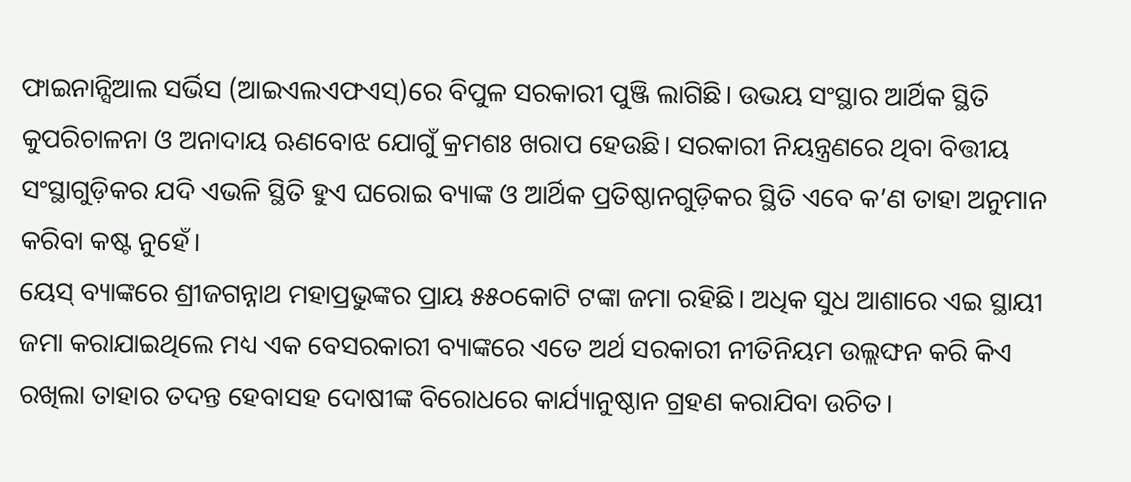ଫାଇନାନ୍ସିଆଲ ସର୍ଭିସ (ଆଇଏଲଏଫଏସ୍‌)ରେ ବିପୁଳ ସରକାରୀ ପୁଞ୍ଜି ଲାଗିଛି। ଉଭୟ ସଂସ୍ଥାର ଆର୍ଥିକ ସ୍ଥିତି କୁପରିଚାଳନା ଓ ଅନାଦାୟ ଋଣବୋଝ ଯୋଗୁଁ କ୍ରମଶଃ ଖରାପ ହେଉଛି। ସରକାରୀ ନିୟନ୍ତ୍ରଣରେ ଥିବା ବିତ୍ତୀୟ ସଂସ୍ଥାଗୁଡ଼ିକର ଯଦି ଏଭଳି ସ୍ଥିତି ହୁଏ ଘରୋଇ ବ୍ୟାଙ୍କ ଓ ଆର୍ଥିକ ପ୍ରତିଷ୍ଠାନଗୁଡ଼ିକର ସ୍ଥିତି ଏବେ କ’ଣ ତାହା ଅନୁମାନ କରିବା କଷ୍ଟ ନୁହେଁ।
ୟେସ୍‌ ବ୍ୟାଙ୍କରେ ଶ୍ରୀଜଗନ୍ନାଥ ମହାପ୍ରଭୁଙ୍କର ପ୍ରାୟ ୫୫୦କୋଟି ଟଙ୍କା ଜମା ରହିଛି। ଅଧିକ ସୁଧ ଆଶାରେ ଏଇ ସ୍ଥାୟୀ ଜମା କରାଯାଇଥିଲେ ମଧ୍ୟ ଏକ ବେସରକାରୀ ବ୍ୟାଙ୍କରେ ଏତେ ଅର୍ଥ ସରକାରୀ ନୀତିନିୟମ ଉଲ୍ଲଙ୍ଘନ କରି କିଏ ରଖିଲା ତାହାର ତଦନ୍ତ ହେବାସହ ଦୋଷୀଙ୍କ ବିରୋଧରେ କାର୍ଯ୍ୟାନୁଷ୍ଠାନ ଗ୍ରହଣ କରାଯିବା ଉଚିତ।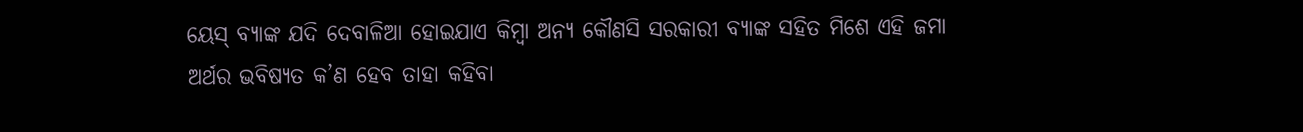ୟେସ୍‌ ବ୍ୟାଙ୍କ ଯଦି ଦେବାଳିଆ ହୋଇଯାଏ କିମ୍ବା ଅନ୍ୟ କୌଣସି ସରକାରୀ ବ୍ୟାଙ୍କ ସହିତ ମିଶେ ଏହି ଜମା ଅର୍ଥର ଭବିଷ୍ୟତ କ’ଣ ହେବ ତାହା କହିବା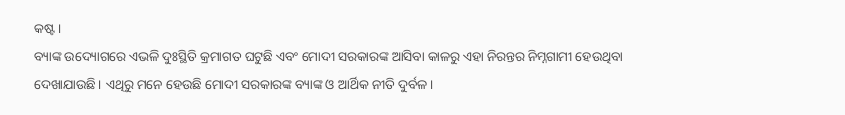କଷ୍ଟ।
ବ୍ୟାଙ୍କ ଉଦ୍ୟୋଗରେ ଏଭଳି ଦୁଃସ୍ଥିତି କ୍ରମାଗତ ଘଟୁଛି ଏବଂ ମୋଦୀ ସରକାରଙ୍କ ଆସିବା କାଳରୁ ଏହା ନିରନ୍ତର ନିମ୍ନଗାମୀ ହେଉଥିବା ଦେଖାଯାଉଛି। ଏଥିରୁ ମନେ ହେଉଛି ମୋଦୀ ସରକାରଙ୍କ ବ୍ୟାଙ୍କ ଓ ଆର୍ଥିକ ନୀତି ଦୁର୍ବଳ।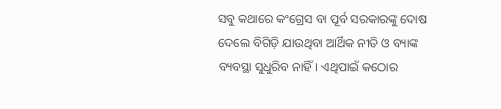ସବୁ କଥାରେ କଂଗ୍ରେସ ବା ପୂର୍ବ ସରକାରଙ୍କୁ ଦୋଷ ଦେଲେ ବିଗିଡ଼ି ଯାଉଥିବା ଆର୍ଥିକ ନୀତି ଓ ବ୍ୟାଙ୍କ ବ୍ୟବସ୍ଥା ସୁଧୁରିବ ନାହିଁ। ଏଥିପାଇଁ କଠୋର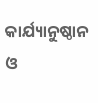କାର୍ଯ୍ୟାନୁଷ୍ଠାନ ଓ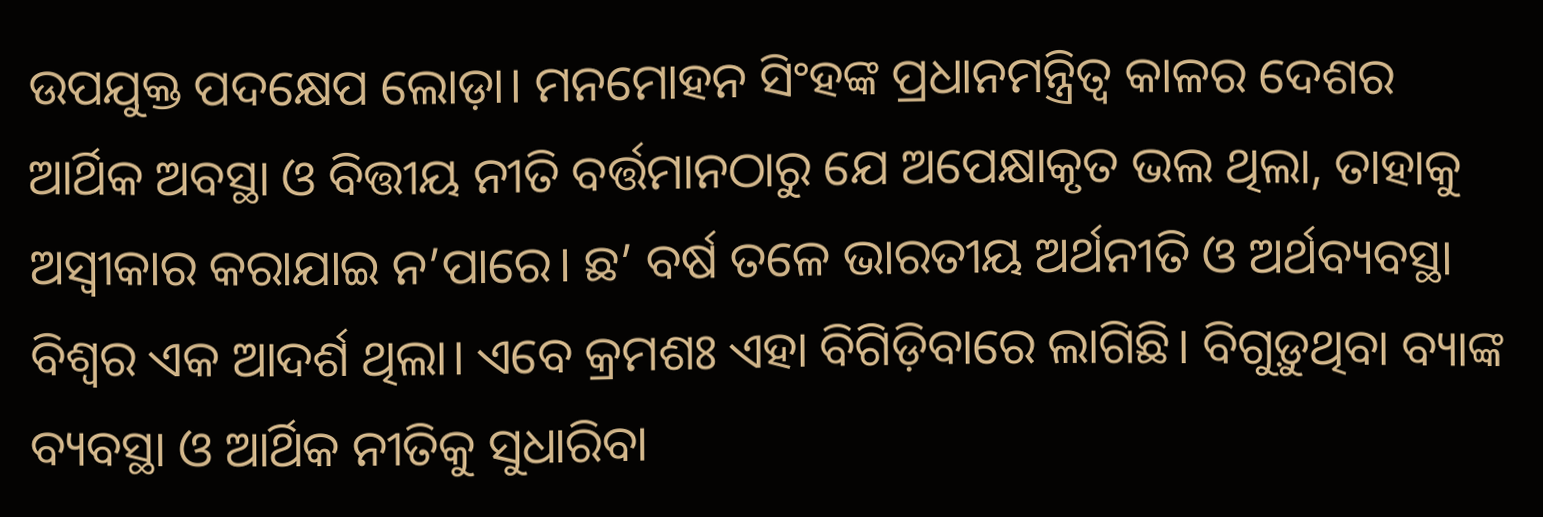ଉପଯୁକ୍ତ ପଦକ୍ଷେପ ଲୋଡ଼ା। ମନମୋହନ ସିଂହଙ୍କ ପ୍ରଧାନମନ୍ତ୍ରିତ୍ବ କାଳର ଦେଶର ଆର୍ଥିକ ଅବସ୍ଥା ଓ ବିତ୍ତୀୟ ନୀତି ବର୍ତ୍ତମାନଠାରୁ ଯେ ଅପେକ୍ଷାକୃତ ଭଲ ଥିଲା, ତାହାକୁ ଅସ୍ବୀକାର କରାଯାଇ ନ’ପାରେ। ଛ’ ବର୍ଷ ତଳେ ଭାରତୀୟ ଅର୍ଥନୀତି ଓ ଅର୍ଥବ୍ୟବସ୍ଥା ବିଶ୍ବର ଏକ ଆଦର୍ଶ ଥିଲା। ଏବେ କ୍ରମଶଃ ଏହା ବିଗିଡ଼ିବାରେ ଲାଗିଛି। ବିଗୁଡ଼ୁଥିବା ବ୍ୟାଙ୍କ ବ୍ୟବସ୍ଥା ଓ ଆର୍ଥିକ ନୀତିକୁ ସୁଧାରିବା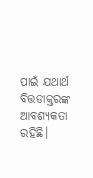ପାଇଁ ଯଥାର୍ଥ ବିତ୍ତଡାକ୍ତରଙ୍କ ଆବଶ୍ୟକତା ରହିଛି।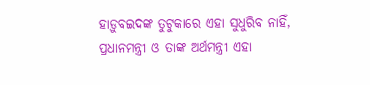ହାଡ଼ୁବଇଦଙ୍କ ତୁଟୁକାରେ ଏହା ସୁଧୁରିବ ନାହିଁ, ପ୍ରଧାନମନ୍ତ୍ରୀ ଓ ତାଙ୍କ ଅର୍ଥମନ୍ତ୍ରୀ ଏହା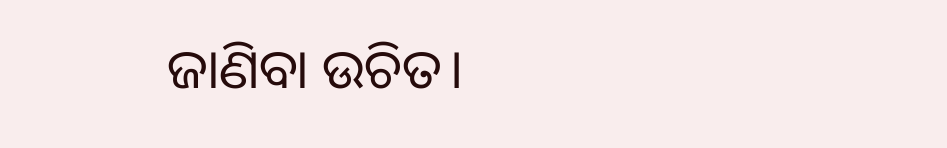ଜାଣିବା ଉଚିତ।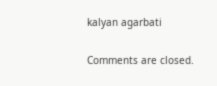kalyan agarbati

Comments are closed.